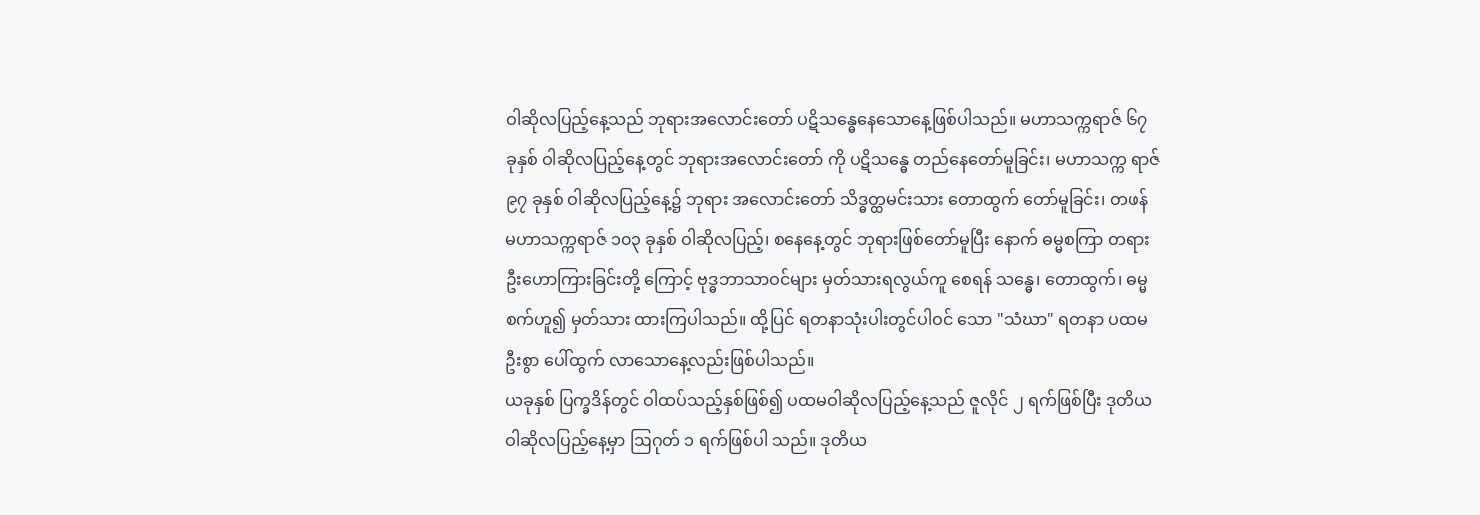ဝါဆိုလပြည့်နေ့သည် ဘုရားအလောင်းတော် ပဋိသန္ဓေနေသောနေ့ဖြစ်ပါသည်။ မဟာသက္ကရာဇ် ၆၇ ခုနှစ် ဝါဆိုလပြည့်နေ့တွင် ဘုရားအလောင်းတော် ကို ပဋိသန္ဓေ တည်နေတော်မူခြင်း၊ မဟာသက္က ရာဇ် ၉၇ ခုနှစ် ဝါဆိုလပြည့်နေ့၌ ဘုရား အလောင်းတော် သိဒ္ဓတ္ထမင်းသား တောထွက် တော်မူခြင်း၊ တဖန် မဟာသက္ကရာဇ် ၁၀၃ ခုနှစ် ဝါဆိုလပြည့်၊ စနေနေ့တွင် ဘုရားဖြစ်တော်မူပြီး နောက် ဓမ္မစကြာ တရားဦးဟောကြားခြင်းတို့ ကြောင့် ဗုဒ္ဓဘာသာဝင်များ မှတ်သားရလွယ်ကူ စေရန် သန္ဓေ၊ တောထွက်၊ ဓမ္မစက်ဟူ၍ မှတ်သား ထားကြပါသည်။ ထို့ပြင် ရတနာသုံးပါးတွင်ပါဝင် သော "သံဃာ" ရတနာ ပထမဦးစွာ ပေါ်ထွက် လာသောနေ့လည်းဖြစ်ပါသည်။
ယခုနှစ် ပြက္ခဒိန်တွင် ဝါထပ်သည့်နှစ်ဖြစ်၍ ပထမဝါဆိုလပြည့်နေ့သည် ဇူလိုင် ၂ ရက်ဖြစ်ပြီး ဒုတိယဝါဆိုလပြည့်နေ့မှာ ဩဂုတ် ၁ ရက်ဖြစ်ပါ သည်။ ဒုတိယ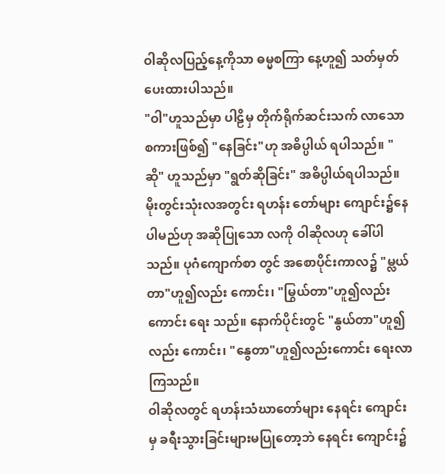ဝါဆိုလပြည့်နေ့ကိုသာ ဓမ္မစကြာ နေ့ဟူ၍ သတ်မှတ်ပေးထားပါသည်။
"ဝါ"ဟူသည်မှာ ပါဠိမှ တိုက်ရိုက်ဆင်းသက် လာသော စကားဖြစ်၍ "နေခြင်း"ဟု အဓိပ္ပါယ် ရပါသည်။ "ဆို" ဟူသည်မှာ "ရွတ်ဆိုခြင်း" အဓိပ္ပါယ်ရပါသည်။ မိုးတွင်းသုံးလအတွင်း ရဟန်း တော်များ ကျောင်း၌နေပါမည်ဟု အဆိုပြုသော လကို ဝါဆိုလဟု ခေါ်ပါသည်။ ပုဂံကျောက်စာ တွင် အစောပိုင်းကာလ၌ "မ္လယ်တာ"ဟူ၍လည်း ကောင်း၊ "မြွယ်တာ"ဟူ၍လည်းကောင်း ရေး သည်။ နောက်ပိုင်းတွင် "နွယ်တာ"ဟူ၍လည်း ကောင်း၊ "နွေတာ"ဟူ၍လည်းကောင်း ရေးလာ ကြသည်။
ဝါဆိုလတွင် ရဟန်းသံဃာတော်များ နေရင်း ကျောင်းမှ ခရီးသွားခြင်းများမပြုတော့ဘဲ နေရင်း ကျောင်း၌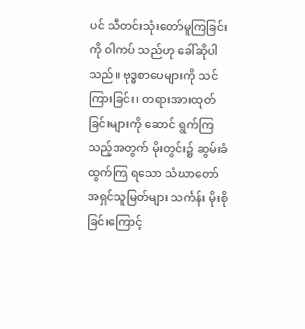ပင် သီတင်းသုံးတော်မူကြခြင်းကို ဝါကပ် သည်ဟု ခေါ်ဆိုပါသည်။ ဗုဒ္ဓစာပေများကို သင် ကြားခြင်း၊ တရားအားထုတ်ခြင်းများကို ဆောင် ရွက်ကြသည့်အတွက် မိုးတွင်း၌ ဆွမ်းခံထွက်ကြ ရသော သံဃာတော် အရှင်သူမြတ်များ သင်္ကန်း မိုးစိုခြင်းကြောင့်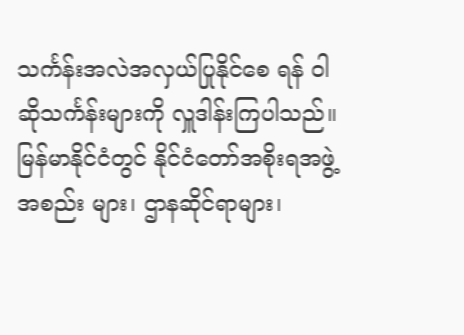သင်္ကန်းအလဲအလှယ်ပြုနိုင်စေ ရန် ဝါဆိုသင်္ကန်းများကို လှူဒါန်းကြပါသည်။
မြန်မာနိုင်ငံတွင် နိုင်ငံတော်အစိုးရအဖွဲ့အစည်း များ၊ ဌာနဆိုင်ရာများ၊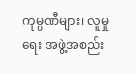ကုမ္ပဏီများ၊ လူမှုရေး အဖွဲ့အစည်း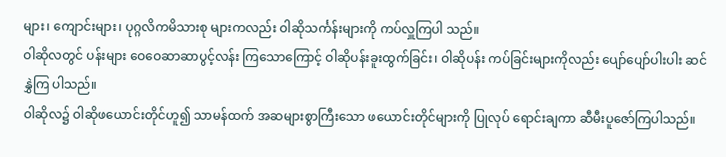များ၊ ကျောင်းများ၊ ပုဂ္ဂလိကမိသားစု များကလည်း ဝါဆိုသင်္ကန်းများကို ကပ်လှူကြပါ သည်။
ဝါဆိုလတွင် ပန်းများ ဝေဝေဆာဆာပွင့်လန်း ကြသောကြောင့် ဝါဆိုပန်းခူးထွက်ခြင်း၊ ဝါဆိုပန်း ကပ်ခြင်းများကိုလည်း ပျော်ပျော်ပါးပါး ဆင်နွှဲကြ ပါသည်။
ဝါဆိုလ၌ ဝါဆိုဖယောင်းတိုင်ဟူ၍ သာမန်ထက် အဆများစွာကြီးသော ဖယောင်းတိုင်များကို ပြုလုပ် ရောင်းချကာ ဆီမီးပူဇော်ကြပါသည်။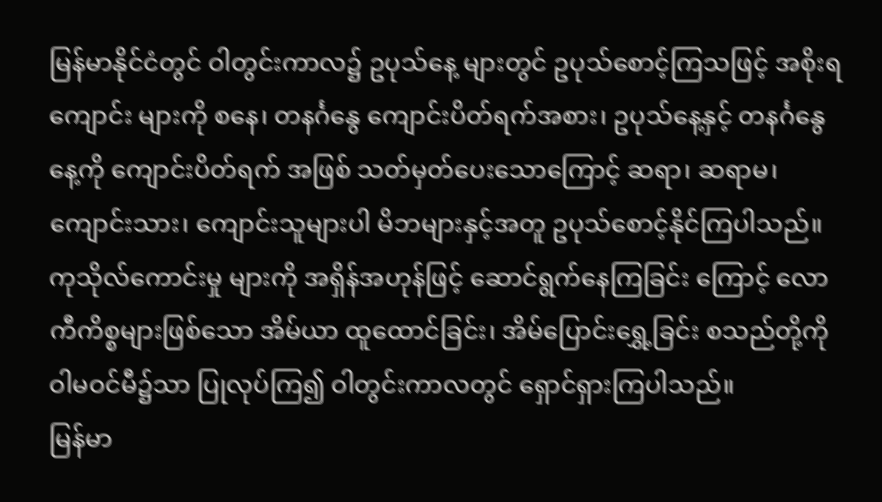မြန်မာနိုင်ငံတွင် ဝါတွင်းကာလ၌ ဥပုသ်နေ့ များတွင် ဥပုသ်စောင့်ကြသဖြင့် အစိုးရကျောင်း များကို စနေ၊ တနင်္ဂနွေ ကျောင်းပိတ်ရက်အစား၊ ဥပုသ်နေ့နှင့် တနင်္ဂနွေနေ့ကို ကျောင်းပိတ်ရက် အဖြစ် သတ်မှတ်ပေးသောကြောင့် ဆရာ၊ ဆရာမ၊ ကျောင်းသား၊ ကျောင်းသူများပါ မိဘများနှင့်အတူ ဥပုသ်စောင့်နိုင်ကြပါသည်။ ကုသိုလ်ကောင်းမှု များကို အရှိန်အဟုန်ဖြင့် ဆောင်ရွက်နေကြခြင်း ကြောင့် လောကီကိစ္စများဖြစ်သော အိမ်ယာ ထူထောင်ခြင်း၊ အိမ်ပြောင်းရွှေ့ခြင်း စသည်တို့ကို ဝါမဝင်မီ၌သာ ပြုလုပ်ကြ၍ ဝါတွင်းကာလတွင် ရှောင်ရှားကြပါသည်။
မြန်မာ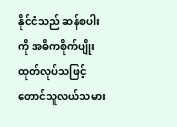နိုင်ငံသည် ဆန်စပါးကို အဓိကစိုက်ပျိုး ထုတ်လုပ်သဖြင့် တောင်သူလယ်သမား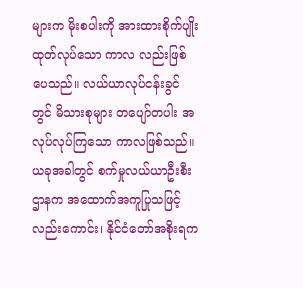များက မိုးစပါးကို အားထားစိုက်ပျိုးထုတ်လုပ်သော ကာလ လည်းဖြစ်ပေသည်။ လယ်ယာလုပ်ငန်းခွင်တွင် မိသားစုများ တပျော်တပါး အလုပ်လုပ်ကြသော ကာလဖြစ်သည်။ ယခုအခါတွင် စက်မှုလယ်ယာဦးစီး ဌာနက အထောက်အကူပြုသဖြင့်လည်းကောင်း၊ နိုင်ငံတော်အစိုးရက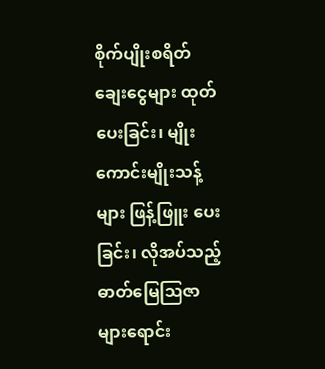စိုက်ပျိုးစရိတ် ချေးငွေများ ထုတ်ပေးခြင်း၊ မျိုးကောင်းမျိုးသန့်များ ဖြန့်ဖြူး ပေးခြင်း၊ လိုအပ်သည့် ဓာတ်မြေဩဇာများရောင်း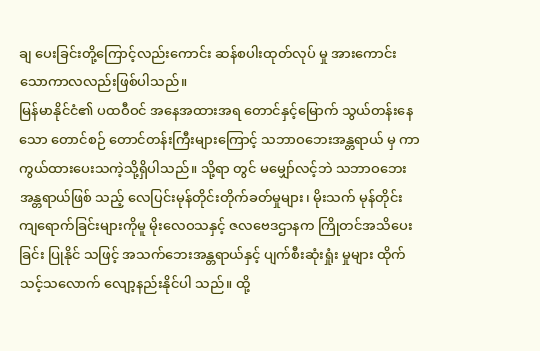ချ ပေးခြင်းတို့ကြောင့်လည်းကောင်း ဆန်စပါးထုတ်လုပ် မှု အားကောင်းသောကာလလည်းဖြစ်ပါသည်။
မြန်မာနိုင်ငံ၏ ပထဝီဝင် အနေအထားအရ တောင်နှင့်မြောက် သွယ်တန်းနေသော တောင်စဉ် တောင်တန်းကြီးများကြောင့် သဘာဝဘေးအန္တရာယ် မှ ကာကွယ်ထားပေးသကဲ့သို့ရှိပါသည်။ သို့ရာ တွင် မမျှော်လင့်ဘဲ သဘာဝဘေးအန္တရာယ်ဖြစ် သည့် လေပြင်းမုန်တိုင်းတိုက်ခတ်မှုများ၊ မိုးသက် မုန်တိုင်းကျရောက်ခြင်းများကိုမူ မိုးလေဝသနှင့် ဇလဗေဒဌာနက ကြိုတင်အသိပေးခြင်း ပြုနိုင် သဖြင့် အသက်ဘေးအန္တရာယ်နှင့် ပျက်စီးဆုံးရှုံး မှုများ ထိုက်သင့်သလောက် လျော့နည်းနိုင်ပါ သည်။ ထို့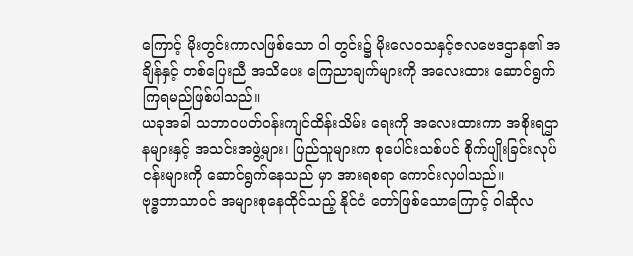ကြောင့် မိုးတွင်းကာလဖြစ်သော ဝါ တွင်း၌ မိုးလေဝသနှင့်ဇလဗေဒဌာန၏ အချိန်နှင့် တစ်ပြေးညီ အသိပေး ကြေညာချက်များကို အလေးထား ဆောင်ရွက်ကြရမည်ဖြစ်ပါသည်။
ယခုအခါ သဘာဝပတ်ဝန်းကျင်ထိန်းသိမ်း ရေးကို အလေးထားကာ အစိုးရဌာနများနှင့် အသင်းအဖွဲ့များ၊ ပြည်သူများက စုပေါင်းသစ်ပင် စိုက်ပျိုးခြင်းလုပ်ငန်းများကို ဆောင်ရွက်နေသည် မှာ အားရစရာ ကောင်းလှပါသည်။
ဗုဒ္ဓဘာသာဝင် အများစုနေထိုင်သည့် နိုင်ငံ တော်ဖြစ်သောကြောင့် ဝါဆိုလ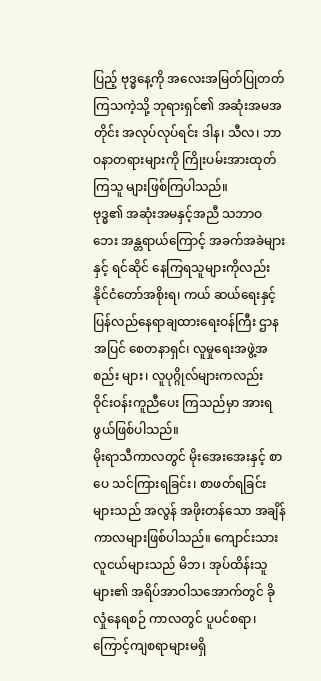ပြည့် ဗုဒ္ဓနေ့ကို အလေးအမြတ်ပြုတတ်ကြသကဲ့သို့ ဘုရားရှင်၏ အဆုံးအမအတိုင်း အလုပ်လုပ်ရင်း ဒါန၊ သီလ၊ ဘာဝနာတရားများကို ကြိုးပမ်းအားထုတ်ကြသူ များဖြစ်ကြပါသည်။
ဗုဒ္ဓ၏ အဆုံးအမနှင့်အညီ သဘာဝဘေး အန္တရာယ်ကြောင့် အခက်အခဲများနှင့် ရင်ဆိုင် နေကြရသူများကိုလည်း နိုင်ငံတော်အစိုးရ၊ ကယ် ဆယ်ရေးနှင့် ပြန်လည်နေရာချထားရေးဝန်ကြီး ဌာနအပြင် စေတနာရှင်၊ လူမှုရေးအဖွဲ့အစည်း များ၊ လူပုဂ္ဂိုလ်များကလည်း ဝိုင်းဝန်းကူညီပေး ကြသည်မှာ အားရဖွယ်ဖြစ်ပါသည်။
မိုးရာသီကာလတွင် မိုးအေးအေးနှင့် စာပေ သင်ကြားရခြင်း၊ စာဖတ်ရခြင်းများသည် အလွန် အဖိုးတန်သော အချိန်ကာလများဖြစ်ပါသည်။ ကျောင်းသားလူငယ်များသည် မိဘ၊ အုပ်ထိန်းသူ များ၏ အရိပ်အာဝါသအောက်တွင် ခိုလှုံနေရစဉ် ကာလတွင် ပူပင်စရာ၊ ကြောင့်ကျစရာများမရှိ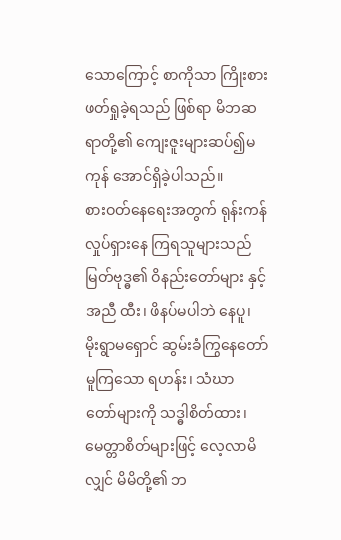သောကြောင့် စာကိုသာ ကြိုးစားဖတ်ရှုခဲ့ရသည် ဖြစ်ရာ မိဘဆရာတို့၏ ကျေးဇူးများဆပ်၍မကုန် အောင်ရှိခဲ့ပါသည်။
စားဝတ်နေရေးအတွက် ရုန်းကန်လှုပ်ရှားနေ ကြရသူများသည် မြတ်ဗုဒ္ဓ၏ ဝိနည်းတော်များ နှင့်အညီ ထီး၊ ဖိနပ်မပါဘဲ နေပူ၊ မိုးရွာမရှောင် ဆွမ်းခံကြွနေတော်မူကြသော ရဟန်း၊ သံဃာ တော်များကို သဒ္ဓါစိတ်ထား၊ မေတ္တာစိတ်များဖြင့် လေ့လာမိလျှင် မိမိတို့၏ ဘ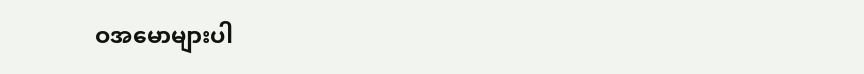ဝအမောများပါ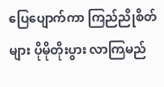ပြေပျောက်ကာ ကြည်ညိုစိတ်များ ပိုမိုတိုးပွား လာကြမည်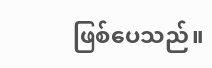ဖြစ်ပေသည်။